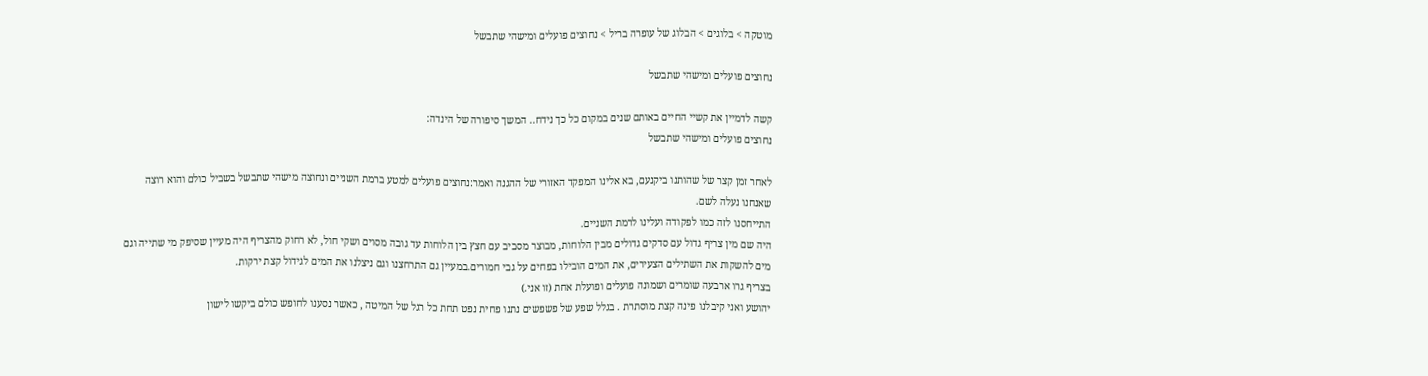מוטקה > בלוגים > הבלוג של עופרה בריל > נחוצים פועלים ומישהי שתבשל

נחוצים פועלים ומישהי שתבשל

קשה לדמיין את קשיי החיים באותם שנים במקום כל כך נידח.. המשך סיפורה של הינדה:
נחוצים פועלים ומישהי שתבשל

לאחר זמן קצר של שהותנו ביקנעם, בא אלינו המפקד האזורי של ההגנה ואמר:נחוצים פועלים למטע ברמת השניים ונחוצה מישהי שתבשל בשביל כולם והוא רוצה שאנחנו נעלה לשם.
התייחסנו לזה כמו לפקודה ועלינו לרמת השניים.
היה שם מין צריף גדול עם סדקים גדולים מבין הלוחות, מבוצר מסביב עם חצץ בין הלוחות עד גובה מסוים ושקי חול, לא רחוק מהצריף היה מעיין שסיפק מי שתייה וגם מים להשקות את השתילים הצעירים, את המים הובילו בפחים על גבי חמורים.במעיין גם התרחצנו וגם ניצלנו את המים לגידול קצת ירקות.
בצריף גרו ארבעה שומרים ושמונה פועלים ופועלת אחת (זו אני.)
יהושע ואני קיבלנו פינה קצת מוסתרת . בגלל שפע של פשפשים נתנו פחית נפט תחת כל רגל של המיטה , כאשר נסענו לחופש כולם ביקשו לישון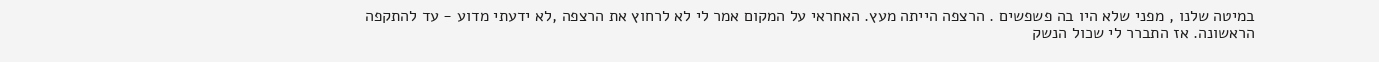במיטה שלנו , מפני שלא היו בה פשפשים . הרצפה הייתה מעץ. האחראי על המקום אמר לי לא לרחוץ את הרצפה ,לא ידעתי מדוע - עד להתקפה הראשונה. אז התברר לי שכול הנשק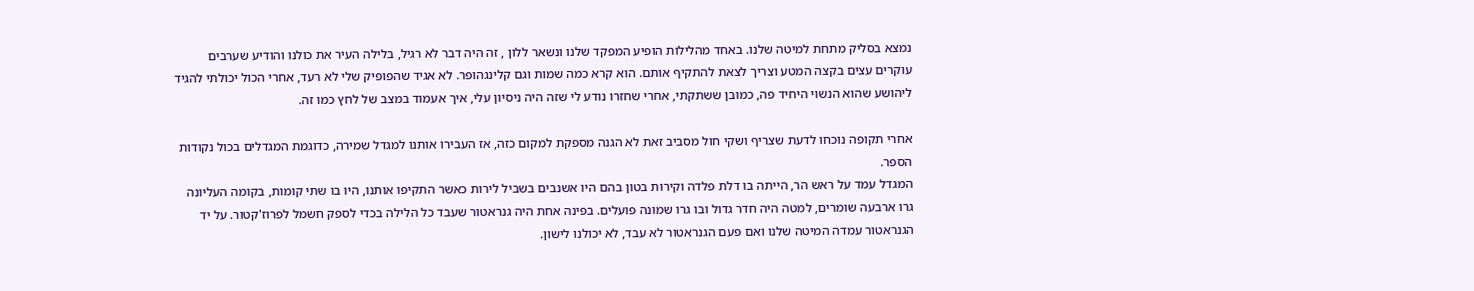נמצא בסליק מתחת למיטה שלנו. באחד מהלילות הופיע המפקד שלנו ונשאר ללון , זה היה דבר לא רגיל, בלילה העיר את כולנו והודיע שערבים עוקרים עצים בקצה המטע וצריך לצאת להתקיף אותם. הוא קרא כמה שמות וגם קלינגהופר. לא אגיד שהפופיק שלי לא רעד, אחרי הכול יכולתי להגיד ליהושע שהוא הנשוי היחיד פה, כמובן ששתקתי, אחרי שחזרו נודע לי שזה היה ניסיון עלי, איך אעמוד במצב של לחץ כמו זה.

אחרי תקופה נוכחו לדעת שצריף ושקי חול מסביב זאת לא הגנה מספקת למקום כזה, אז העבירו אותנו למגדל שמירה, כדוגמת המגדלים בכול נקודות הספר.
המגדל עמד על ראש הר, הייתה בו דלת פלדה וקירות בטון בהם היו אשנבים בשביל לירות כאשר התקיפו אותנו, היו בו שתי קומות, בקומה העליונה גרו ארבעה שומרים, למטה היה חדר גדול ובו גרו שמונה פועלים. בפינה אחת היה גנראטור שעבד כל הלילה בכדי לספק חשמל לפרוז'קטור. על יד הגנראטור עמדה המיטה שלנו ואם פעם הגנראטור לא עבד, לא יכולנו לישון.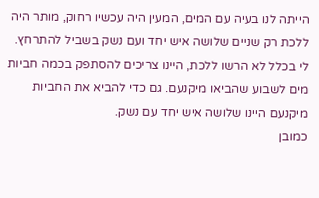הייתה לנו בעיה עם המים, המעין היה עכשיו רחוק, מותר היה ללכת רק שניים שלושה איש יחד ועם נשק בשביל להתרחץ. לי בכלל לא הרשו ללכת, היינו צריכים להסתפק בכמה חביות מים לשבוע שהביאו מיקנעם. גם כדי להביא את החביות מיקנעם היינו שלושה איש יחד עם נשק.
כמובן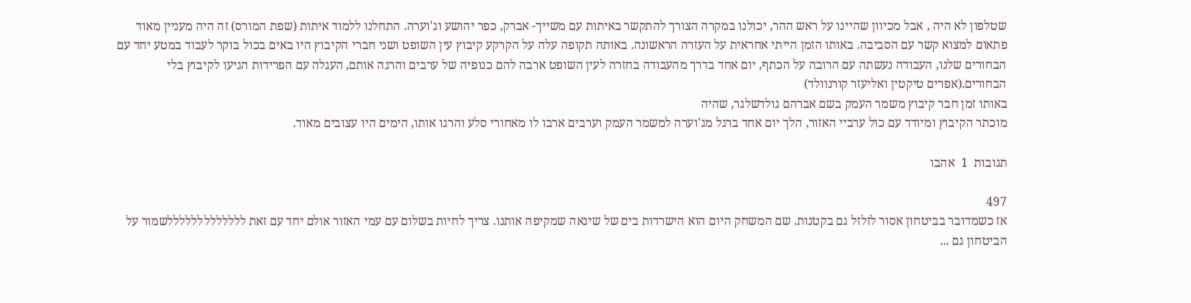שטלפון לא היה , אבל מכיוון שהיינו על ראש ההר, יכולנו במקרה הצורך להתקשר באיתות עם משייך- אברק, כפר יהושע וג'וערה. התחלנו ללמוד איתות (שפת המורס) זה היה מעניין מאוד פתאום למצוא קשר עם הסביבה. באותו הזמן הייתי אחראית על העזרה הראשונה. באותה תקופה עלה על הקרקע קיבוץ עין השופט ושני חברי הקיבוץ היו באים בכול בוקר לעבוד במטע יחד עם הבחורים שלנו, העבודה נעשתה עם הרובה על הכתף, יום אחד בדרך מהעבודה בחזרה לעין השופט ארבה להם כנופיה של ערבים והרגה אותם, העגלה עם הפרידות הגיעו לקיבוץ בלי הבחורים.(אפרים טיקטין ואליעזר קורנוולד)
באותו זמן חבר קיבוץ משמר העמק בשם אברהם גולדשלגר, שהיה
מוכתר הקיבוץ ומיודד עם כול ערביי האזור, הלך יום אחד ברגל מג'וערה למשמר העמק וערבים ארבו לו מאחורי סלע והרגו אותו, הימים היו עצובים מאוד.

תגובות  1  אהבו

497
אז כשמדובר בביטחון אסור לזלזל גם בקטנות. שם המשחק היום הוא הישרדות בים של שינאה שמקיפה אותנו. צריך לחיות בשלום עם עמי האזור אולם יחד עם זאת לללללללללללללשמור על הביטחון גם ...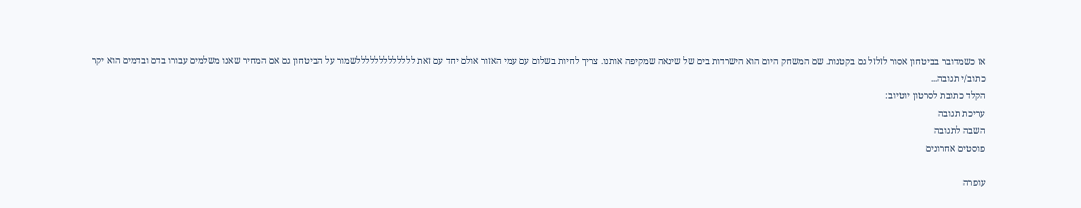אז כשמדובר בביטחון אסור לזלזל גם בקטנות. שם המשחק היום הוא הישרדות בים של שינאה שמקיפה אותנו. צריך לחיות בשלום עם עמי האזור אולם יחד עם זאת לללללללללללללשמור על הביטחון גם אם המחיר שאנו משלמים עבורו בדם ובדמים הוא יקר
כתוב/י תגובה...
הקלד כתובת לסרטון יוטיוב:
עריכת תגובה
השבה לתגובה
פוסטים אחרונים

עופרה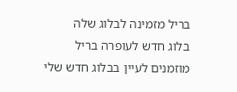בריל מזמינה לבלוג שלה
בלוג חדש לעופרה בריל מוזמנים לעיין בבלוג חדש שלי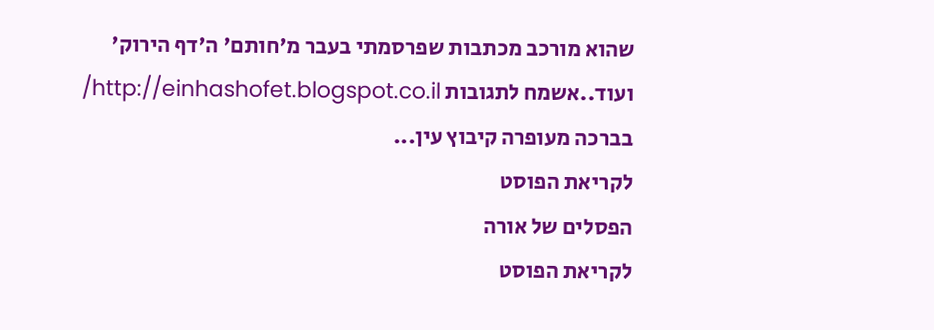שהוא מורכב מכתבות שפרסמתי בעבר מ'חותם' ה'דף הירוק' ועוד..אשמח לתגובות http://einhashofet.blogspot.co.il/ בברכה מעופרה קיבוץ עין...
לקריאת הפוסט
הפסלים של אורה
לקריאת הפוסט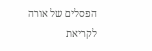הפסלים של אורה
לקריאת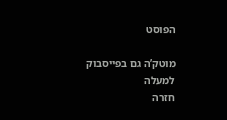הפוסט

מוטק’ה גם בפייסבוק
למעלה
חזרה